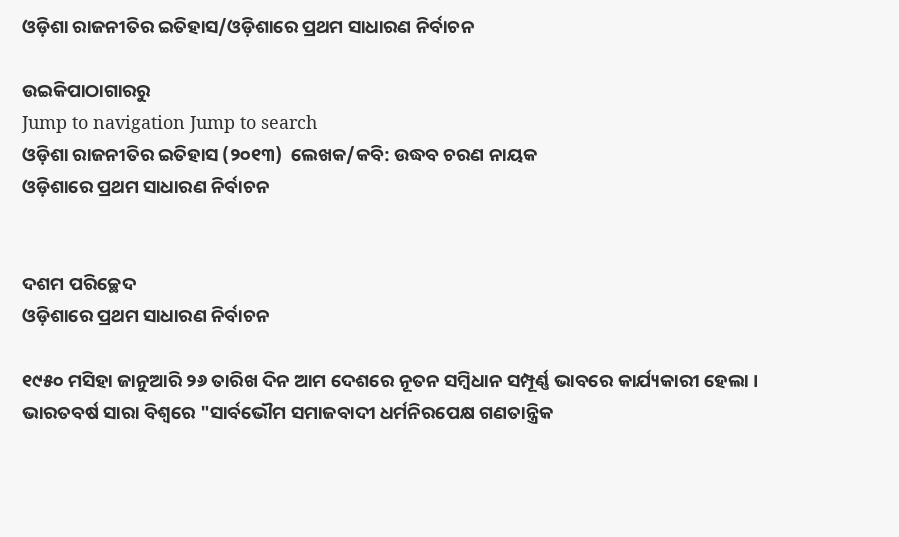ଓଡ଼ିଶା ରାଜନୀତିର ଇତିହାସ/ଓଡ଼ିଶାରେ ପ୍ରଥମ ସାଧାରଣ ନିର୍ବାଚନ

ଉଇକିପାଠାଗାର‌ରୁ
Jump to navigation Jump to search
ଓଡ଼ିଶା ରାଜନୀତିର ଇତିହାସ (୨୦୧୩)  ଲେଖକ/କବି: ଉଦ୍ଧବ ଚରଣ ନାୟକ
ଓଡ଼ିଶାରେ ପ୍ରଥମ ସାଧାରଣ ନିର୍ବାଚନ


ଦଶମ ପରିଚ୍ଛେଦ
ଓଡ଼ିଶାରେ ପ୍ରଥମ ସାଧାରଣ ନିର୍ବାଚନ

୧୯୫୦ ମସିହା ଜାନୁଆରି ୨୬ ତାରିଖ ଦିନ ଆମ ଦେଶରେ ନୂତନ ସମ୍ବିଧାନ ସମ୍ପୂର୍ଣ୍ଣ ଭାବରେ କାର୍ଯ୍ୟକାରୀ ହେଲା । ଭାରତବର୍ଷ ସାରା ବିଶ୍ୱରେ "ସାର୍ବଭୌମ ସମାଜବାଦୀ ଧର୍ମନିରପେକ୍ଷ ଗଣତାନ୍ତ୍ରିକ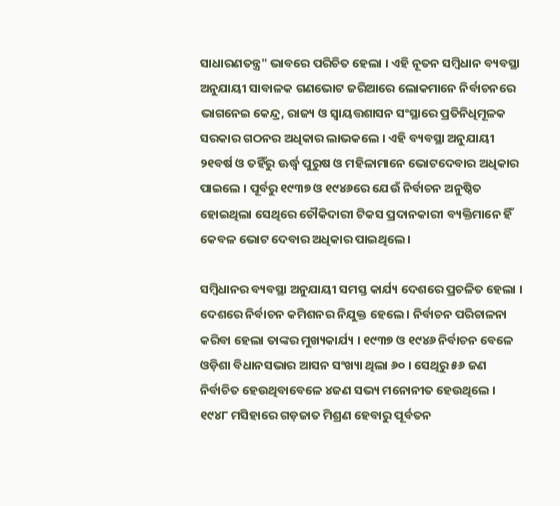ସାଧାରଣତନ୍ତ୍ର" ଭାବରେ ପରିଚିତ ହେଲା । ଏହି ନୂତନ ସମ୍ବିଧାନ ବ୍ୟବସ୍ଥା ଅନୁଯାୟୀ ସାବାଳକ ଗଣଭୋଟ ଜରିଆରେ ଲୋକମାନେ ନିର୍ବାଚନରେ ଭାଗନେଇ କେନ୍ଦ୍ର, ରାଜ୍ୟ ଓ ସ୍ୱାୟତ୍ତଶାସନ ସଂସ୍ଥାରେ ପ୍ରତିନିଧିମୂଳକ ସରକାର ଗଠନର ଅଧିକାର ଲାଭକଲେ । ଏହି ବ୍ୟବସ୍ଥା ଅନୁଯାୟୀ ୨୧ବର୍ଷ ଓ ତହିଁରୁ ଊର୍ଦ୍ଧ୍ୱ ପୁରୁଷ ଓ ମହିଳାମାନେ ଭୋଟଦେବାର ଅଧିକାର ପାଇଲେ । ପୂର୍ବରୁ ୧୯୩୭ ଓ ୧୯୪୬ରେ ଯେଉଁ ନିର୍ବାଚନ ଅନୁଷ୍ଠିତ ହୋଇଥିଲା ସେଥିରେ ଚୌକିଦାରୀ ଟିକସ ପ୍ରଦାନକାରୀ ବ୍ୟକ୍ତିମାନେ ହିଁ କେବଳ ଭୋଟ ଦେବାର ଅଧିକାର ପାଇଥିଲେ ।

ସମ୍ବିଧାନର ବ୍ୟବସ୍ଥା ଅନୁଯାୟୀ ସମସ୍ତ କାର୍ଯ୍ୟ ଦେଶରେ ପ୍ରଚଳିତ ହେଲା । ଦେଶରେ ନିର୍ବାଚନ କମିଶନର ନିଯୁକ୍ତ ହେଲେ । ନିର୍ବାଚନ ପରିଚାଳନା କରିବା ହେଲା ତାଙ୍କର ମୁଖ୍ୟକାର୍ଯ୍ୟ । ୧୯୩୭ ଓ ୧୯୪୬ ନିର୍ବାଚନ ବେଳେ ଓଡ଼ିଶା ବିଧାନସଭାର ଆସନ ସଂଖ୍ୟା ଥିଲା ୬୦ । ସେଥିରୁ ୫୬ ଜଣ ନିର୍ବାଚିତ ହେଉଥିବାବେଳେ ୪ଜଣ ସଭ୍ୟ ମନୋନୀତ ହେଉଥିଲେ । ୧୯୪୮ ମସିହାରେ ଗଡ଼ଜାତ ମିଶ୍ରଣ ହେବାରୁ ପୂର୍ବତନ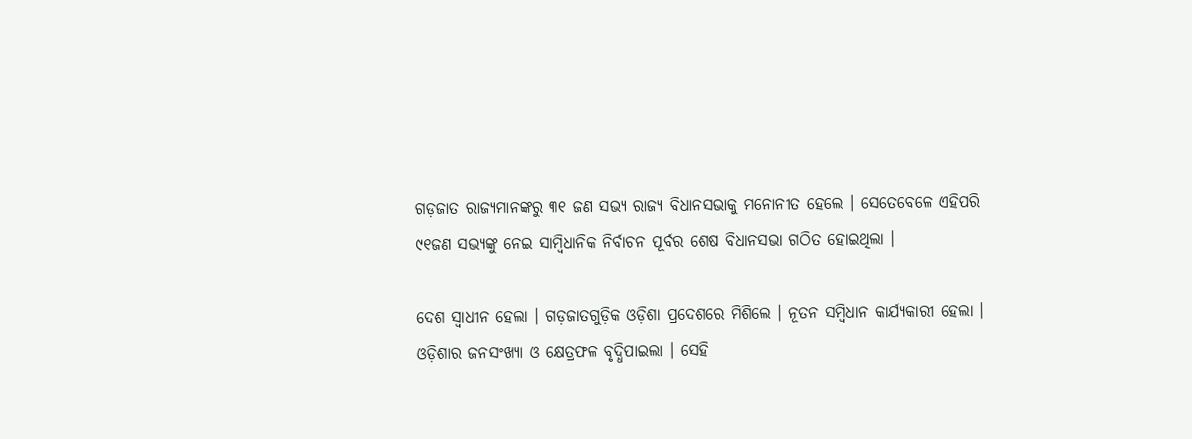ଗଡ଼ଜାତ ରାଜ୍ୟମାନଙ୍କରୁ ୩୧ ଜଣ ସଭ୍ୟ ରାଜ୍ୟ ବିଧାନସଭାକୁ ମନୋନୀତ ହେଲେ । ସେତେବେଳେ ଏହିପରି ୯୧ଜଣ ସଭ୍ୟଙ୍କୁ ନେଇ ସାମ୍ବିଧାନିକ ନିର୍ବାଚନ ପୂର୍ବର ଶେଷ ବିଧାନସଭା ଗଠିତ ହୋଇଥିଲା ।

ଦେଶ ସ୍ୱାଧୀନ ହେଲା । ଗଡ଼ଜାତଗୁଡ଼ିକ ଓଡ଼ିଶା ପ୍ରଦେଶରେ ମିଶିଲେ । ନୂତନ ସମ୍ବିଧାନ କାର୍ଯ୍ୟକାରୀ ହେଲା । ଓଡ଼ିଶାର ଜନସଂଖ୍ୟା ଓ କ୍ଷେତ୍ରଫଳ ବୃଦ୍ଧିପାଇଲା । ସେହି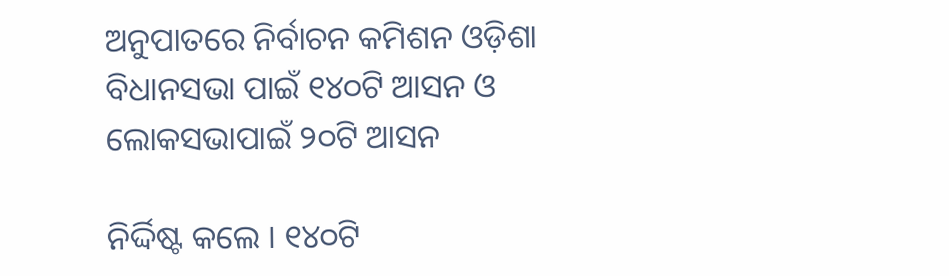ଅନୁପାତରେ ନିର୍ବାଚନ କମିଶନ ଓଡ଼ିଶା ବିଧାନସଭା ପାଇଁ ୧୪୦ଟି ଆସନ ଓ ଲୋକସଭାପାଇଁ ୨୦ଟି ଆସନ

ନିର୍ଦ୍ଦିଷ୍ଟ କଲେ । ୧୪୦ଟି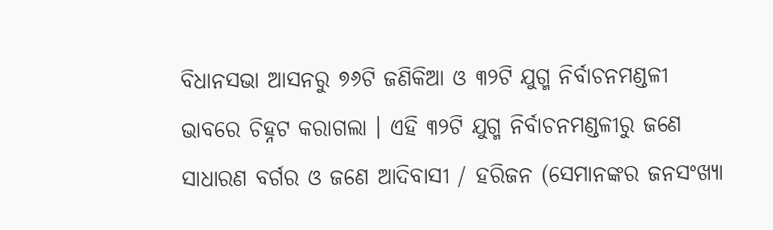ବିଧାନସଭା ଆସନରୁ ୭୬ଟି ଜଣିକିଆ ଓ ୩୨ଟି ଯୁଗ୍ମ ନିର୍ବାଚନମଣ୍ଡଳୀ ଭାବରେ ଚିହ୍ନଟ କରାଗଲା । ଏହି ୩୨ଟି ଯୁଗ୍ମ ନିର୍ବାଚନମଣ୍ଡଳୀରୁ ଜଣେ ସାଧାରଣ ବର୍ଗର ଓ ଜଣେ ଆଦିବାସୀ / ହରିଜନ (ସେମାନଙ୍କର ଜନସଂଖ୍ୟା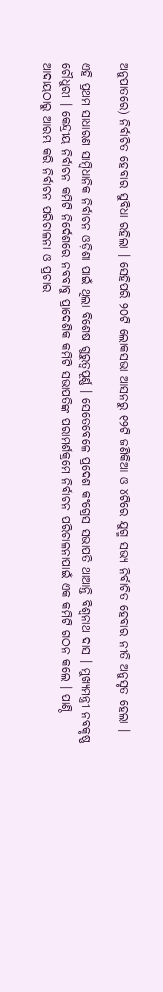ଅନୁପାତରେ) ନିର୍ବାଚିତ ହେବାର ସୁବିଧା ରହିଲା । ସେହିପରି ୨୦ଟି ଲୋକସଭା ଆସନରୁ ୧୨ଟି ଜଣିକିଆ ଓ ୪ଟିରେ ଯୁଗ୍ମ ସଭ୍ୟ ନିର୍ବାଚିତ ହେବାର ନୀତି ଅନୁସୃତ ହେଲା ।

ଏହି ପ୍ରଥମ ସାଧାରଣ ସାମ୍ବିଧାନିକ ନିର୍ବାଚନ ଓଡ଼ିଶା ପାଇଁ ଥିଲା ବିଶେଷ ଗୁରୁତ୍ୱପୂର୍ଣ୍ଣ । ସେତେବେଳେ ପ୍ରଦେଶ କଂଗ୍ରେସ ସଭାପତି ଥାଆନ୍ତି ବିଶ୍ୱନାଥ ଦାସ । ମୁଖ୍ୟମନ୍ତ୍ରୀ ନବକୃଷ୍ଣ ଚୌଧୁରୀ । କେନ୍ଦ୍ରୀୟ ନିର୍ବାଚନ କମିଟି ନିର୍ଦେଶରେ ନବବାବୁ ପ୍ରାଦେଶିକ କମିଟି ସଭାପତିଙ୍କ ପରାମର୍ଶକ୍ରମେ ନିର୍ବାଚନ ପରିଚାଳନାପାଇଁ ଏକ କମିଟି ଗଠନ କଲେ । ପାଣ୍ଠି ଆଦାୟଠାରୁ ଆରମ୍ଭ କରି ନିର୍ବାଚନ ପରିଚାଳନା ଓ ପ୍ରଚାର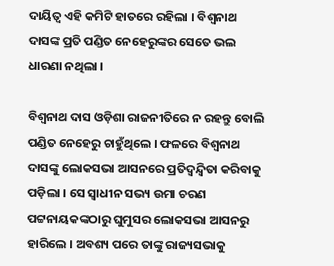ଦାୟିତ୍ୱ ଏହି କମିଟି ହାତରେ ରହିଲା । ବିଶ୍ୱନାଥ ଦାସଙ୍କ ପ୍ରତି ପଣ୍ଡିତ ନେହେରୁଙ୍କର ସେତେ ଭଲ ଧାରଣା ନଥିଲା ।

ବିଶ୍ୱନାଥ ଦାସ ଓଡ଼ିଶା ରାଜନୀତିରେ ନ ରହନ୍ତୁ ବୋଲି ପଣ୍ଡିତ ନେହେରୁ ଚାହୁଁଥିଲେ । ଫଳରେ ବିଶ୍ୱନାଥ ଦାସଙ୍କୁ ଲୋକସଭା ଆସନରେ ପ୍ରତିଦ୍ୱନ୍ଦ୍ୱିତା କରିବାକୁ ପଡ଼ିଲା । ସେ ସ୍ୱାଧୀନ ସଭ୍ୟ ଉମା ଚରଣ ପଟ୍ଟନାୟକଙ୍କଠାରୁ ଘୁମୁସର ଲୋକସଭା ଆସନରୁ ହାରିଲେ । ଅବଶ୍ୟ ପରେ ତାଙ୍କୁ ରାଜ୍ୟସଭାକୁ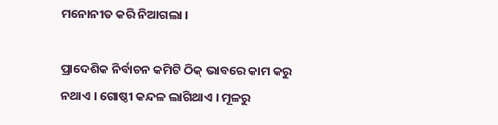ମନୋନୀତ କରି ନିଆଗଲା ।

ପ୍ରାଦେଶିକ ନିର୍ବାଚନ କମିଟି ଠିକ୍‍ ଭାବରେ କାମ କରୁ ନଥାଏ । ଗୋଷ୍ଠୀ କନ୍ଦଳ ଲାଗିଥାଏ । ମୂଳରୁ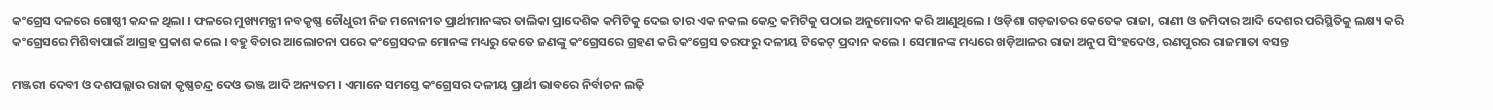କଂଗ୍ରେସ ଦଳରେ ଗୋଷ୍ଠୀ କନ୍ଦଳ ଥିଲା । ଫଳରେ ମୁଖ୍ୟମନ୍ତ୍ରୀ ନବକୃଷ୍ଣ ଚୌଧୁରୀ ନିଜ ମନୋନୀତ ପ୍ରାର୍ଥୀମାନଙ୍କର ତାଲିକା ପ୍ରାଦେଶିକ କମିଟିକୁ ଦେଇ ତାର ଏକ ନକଲ କେନ୍ଦ୍ର କମିଟିକୁ ପଠାଇ ଅନୁମୋଦନ କରି ଆଣୁଥିଲେ । ଓଡ଼ିଶା ଗଡ଼ଜାତର କେତେକ ରାଜା, ରାଣୀ ଓ ଜମିଦାର ଆଦି ଦେଶର ପରିସ୍ଥିତିକୁ ଲକ୍ଷ୍ୟ କରି କଂଗ୍ରେସରେ ମିଶିବାପାଇଁ ଆଗ୍ରହ ପ୍ରକାଶ କଲେ । ବହୁ ବିଚାର ଆଲୋଚନା ପରେ କଂଗ୍ରେସଦଳ ମୋନଙ୍କ ମଧ୍ୟରୁ କେତେ ଜଣଙ୍କୁ କଂଗ୍ରେସରେ ଗ୍ରହଣ କରି କଂଗ୍ରେସ ତରଫରୁ ଦଳୀୟ ଟିକେଟ୍‍ ପ୍ରଦାନ କଲେ । ସେମାନଙ୍କ ମଧ୍ୟରେ ଖଡ଼ିଆଳର ରାଜା ଅନୁପ ସିଂହଦେଓ, ରଣପୁରର ରାଜମାତା ବସନ୍ତ

ମଞ୍ଜରୀ ଦେବୀ ଓ ଦଶପଲ୍ଲାର ରାଜା କୃଷ୍ଣଚନ୍ଦ୍ର ଦେଓ ଭଞ୍ଜ ଆଦି ଅନ୍ୟତମ । ଏମାନେ ସମସ୍ତେ କଂଗ୍ରେସର ଦଳୀୟ ପ୍ରାର୍ଥୀ ଭାବରେ ନିର୍ବାଚନ ଲଢ଼ି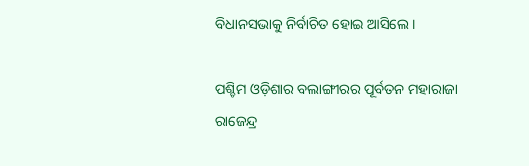ବିଧାନସଭାକୁ ନିର୍ବାଚିତ ହୋଇ ଆସିଲେ ।

ପଶ୍ଚିମ ଓଡ଼ିଶାର ବଲାଙ୍ଗୀରର ପୂର୍ବତନ ମହାରାଜା ରାଜେନ୍ଦ୍ର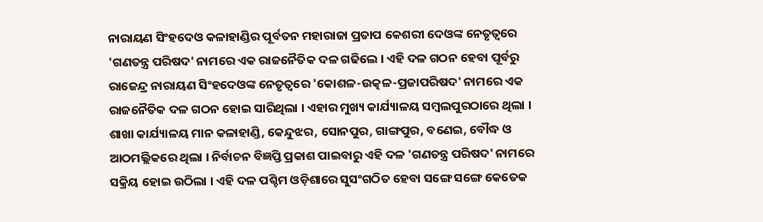ନାରାୟଣ ସିଂହଦେଓ କଳାହାଣ୍ଡିର ପୂର୍ବତନ ମହାରାଜା ପ୍ରତାପ କେଶରୀ ଦେଓଙ୍କ ନେତୃତ୍ୱରେ 'ଗଣତନ୍ତ୍ର ପରିଷଦ' ନାମରେ ଏକ ରାଜନୈତିକ ଦଳ ଗଢିଲେ । ଏହି ଦଳ ଗଠନ ହେବା ପୂର୍ବରୁ ରାଜେନ୍ଦ୍ର ନାରାୟଣ ସିଂହଦେଓଙ୍କ ନେତୃତ୍ୱରେ 'କୋଶଳ-ଉତ୍କଳ-ପ୍ରଜାପରିଷଦ' ନାମରେ ଏକ ରାଜନୈତିକ ଦଳ ଗଠନ ହୋଇ ସାରିଥିଲା । ଏହାର ମୁଖ୍ୟ କାର୍ଯ୍ୟାଳୟ ସମ୍ବଲପୁରଠାରେ ଥିଲା । ଶାଖା କାର୍ଯ୍ୟାଳୟ ମାନ କଳାହାଣ୍ଡି, କେନ୍ଦୁଝର, ସୋନପୁର, ଗାଙ୍ଗପୁର, ବଣେଇ, ବୌଦ୍ଧ ଓ ଆଠମଲ୍ଲିକରେ ଥିଲା । ନିର୍ବାଚନ ବିଜ୍ଞପ୍ତି ପ୍ରକାଶ ପାଇବାରୁ ଏହି ଦଳ 'ଗଣତନ୍ତ୍ର ପରିଷଦ' ନାମରେ ସକ୍ରିୟ ହୋଇ ଉଠିଲା । ଏହି ଦଳ ପଶ୍ଚିମ ଓଡ଼ିଶାରେ ସୁସଂଗଠିତ ହେବା ସଙ୍ଗେ ସଙ୍ଗେ କେତେକ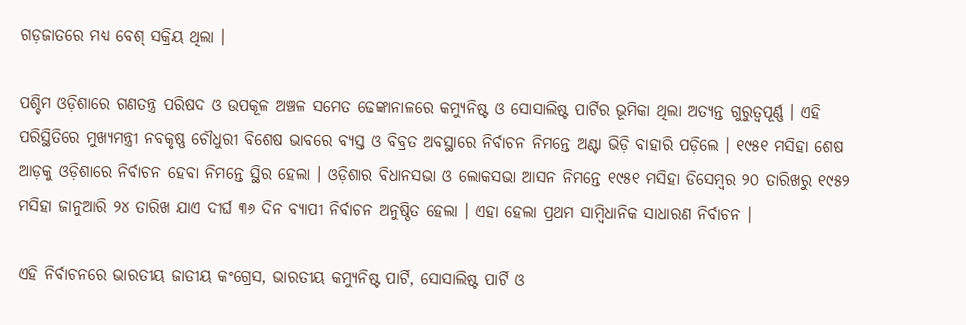ଗଡ଼ଜାତରେ ମଧ୍ୟ ବେଶ୍‍ ସକ୍ରିୟ ଥିଲା ।

ପଶ୍ଚିମ ଓଡ଼ିଶାରେ ଗଣତନ୍ତ୍ର ପରିଷଦ ଓ ଉପକୂଳ ଅଞ୍ଚଳ ସମେତ ଢେଙ୍କାନାଳରେ କମ୍ୟୁନିଷ୍ଟ ଓ ସୋସାଲିଷ୍ଟ ପାର୍ଟିର ଭୂମିକା ଥିଲା ଅତ୍ୟନ୍ତ ଗୁରୁତ୍ୱପୂର୍ଣ୍ଣ । ଏହି ପରିସ୍ଥିତିରେ ମୁଖ୍ୟମନ୍ତ୍ରୀ ନବକୃଷ୍ଣ ଚୌଧୁରୀ ବିଶେଷ ଭାବରେ ବ୍ୟସ୍ତ ଓ ବିବ୍ରତ ଅବସ୍ଥାରେ ନିର୍ବାଚନ ନିମନ୍ତେ ଅଣ୍ଟା ଭିଡ଼ି ବାହାରି ପଡ଼ିଲେ । ୧୯୫୧ ମସିହା ଶେଷ ଆଡ଼କୁ ଓଡ଼ିଶାରେ ନିର୍ବାଚନ ହେବା ନିମନ୍ତେ ସ୍ଥିର ହେଲା । ଓଡ଼ିଶାର ବିଧାନସଭା ଓ ଲୋକସଭା ଆସନ ନିମନ୍ତେ ୧୯୫୧ ମସିହା ଡିସେମ୍ବର ୨୦ ତାରିଖରୁ ୧୯୫୨ ମସିହା ଜାନୁଆରି ୨୪ ତାରିଖ ଯାଏ ଦୀର୍ଘ ୩୬ ଦିନ ବ୍ୟାପୀ ନିର୍ବାଚନ ଅନୁଷ୍ଠିତ ହେଲା । ଏହା ହେଲା ପ୍ରଥମ ସାମ୍ବିଧାନିକ ସାଧାରଣ ନିର୍ବାଚନ ।

ଏହି ନିର୍ବାଚନରେ ଭାରତୀୟ ଜାତୀୟ କଂଗ୍ରେସ, ଭାରତୀୟ କମ୍ୟୁନିଷ୍ଟ ପାର୍ଟି, ସୋସାଲିଷ୍ଟ ପାର୍ଟି ଓ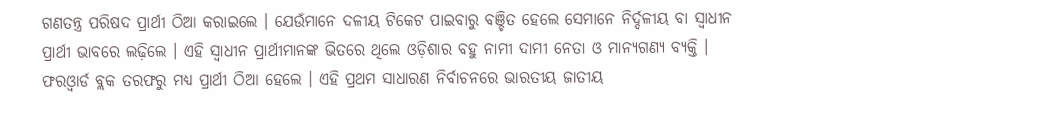ଗଣତନ୍ତ୍ର ପରିଷଦ ପ୍ରାର୍ଥୀ ଠିଆ କରାଇଲେ । ଯେଉଁମାନେ ଦଳୀୟ ଟିକେଟ ପାଇବାରୁ ବଞ୍ଚିତ ହେଲେ ସେମାନେ ନିର୍ଦ୍ଦଳୀୟ ବା ସ୍ୱାଧୀନ ପ୍ରାର୍ଥୀ ଭାବରେ ଲଢ଼ିଲେ । ଏହି ସ୍ୱାଧୀନ ପ୍ରାର୍ଥୀମାନଙ୍କ ଭିତରେ ଥିଲେ ଓଡ଼ିଶାର ବହୁ ନାମୀ ଦାମୀ ନେତା ଓ ମାନ୍ୟଗଣ୍ୟ ବ୍ୟକ୍ତି । ଫରଓ୍ୱାର୍ଡ ବ୍ଲକ ତରଫରୁ ମଧ୍ୟ ପ୍ରାର୍ଥୀ ଠିଆ ହେଲେ । ଏହି ପ୍ରଥମ ସାଧାରଣ ନିର୍ବାଚନରେ ଭାରତୀୟ ଜାତୀୟ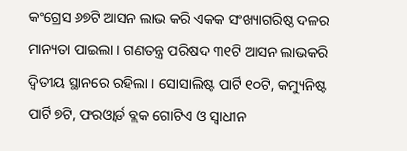କଂଗ୍ରେସ ୬୭ଟି ଆସନ ଲାଭ କରି ଏକକ ସଂଖ୍ୟାଗରିଷ୍ଠ ଦଳର ମାନ୍ୟତା ପାଇଲା । ଗଣତନ୍ତ୍ର ପରିଷଦ ୩୧ଟି ଆସନ ଲାଭକରି ଦ୍ୱିତୀୟ ସ୍ଥାନରେ ରହିଲା । ସୋସାଲିଷ୍ଟ ପାର୍ଟି ୧୦ଟି, କମ୍ୟୁନିଷ୍ଟ ପାର୍ଟି ୭ଟି, ଫରଓ୍ୱାର୍ଡ ବ୍ଲକ ଗୋଟିଏ ଓ ସ୍ୱାଧୀନ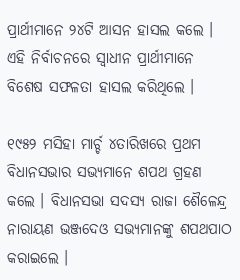ପ୍ରାର୍ଥୀମାନେ ୨୪ଟି ଆସନ ହାସଲ କଲେ । ଏହି ନିର୍ବାଚନରେ ସ୍ୱାଧୀନ ପ୍ରାର୍ଥୀମାନେ ବିଶେଷ ସଫଳତା ହାସଲ କରିଥିଲେ ।

୧୯୫୨ ମସିହା ମାର୍ଚ୍ଚ ୪ତାରିଖରେ ପ୍ରଥମ ବିଧାନସଭାର ସଭ୍ୟମାନେ ଶପଥ ଗ୍ରହଣ କଲେ । ବିଧାନସଭା ସଦସ୍ୟ ରାଜା ଶୈଳେନ୍ଦ୍ର ନାରାୟଣ ଭଞ୍ଜଦେଓ ସଭ୍ୟମାନଙ୍କୁ ଶପଥପାଠ କରାଇଲେ ।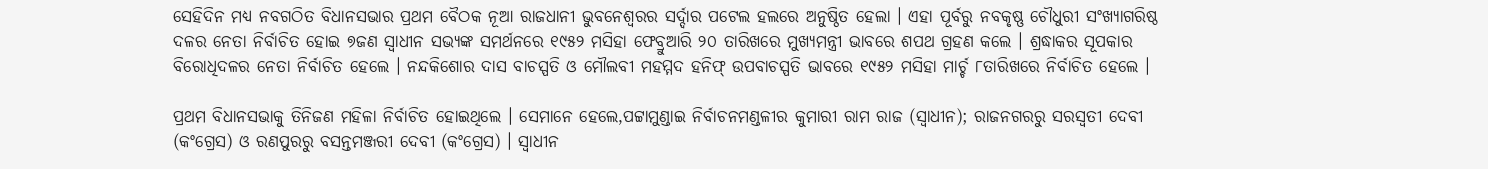ସେହିଦିନ ମଧ୍ୟ ନବଗଠିତ ବିଧାନସଭାର ପ୍ରଥମ ବୈଠକ ନୂଆ ରାଜଧାନୀ ଭୁବନେଶ୍ୱରର ସର୍ଦ୍ଦାର ପଟେଲ ହଲରେ ଅନୁଷ୍ଠିତ ହେଲା । ଏହା ପୂର୍ବରୁ ନବକୃଷ୍ଣ ଚୌଧୁରୀ ସଂଖ୍ୟାଗରିଷ୍ଠ ଦଳର ନେତା ନିର୍ବାଚିତ ହୋଇ ୭ଜଣ ସ୍ୱାଧୀନ ସଭ୍ୟଙ୍କ ସମର୍ଥନରେ ୧୯୫୨ ମସିହା ଫେବ୍ରୁଆରି ୨୦ ତାରିଖରେ ମୁଖ୍ୟମନ୍ତ୍ରୀ ଭାବରେ ଶପଥ ଗ୍ରହଣ କଲେ । ଶ୍ରଦ୍ଧାକର ସୂପକାର ବିରୋଧିଦଳର ନେତା ନିର୍ବାଚିତ ହେଲେ । ନନ୍ଦକିଶୋର ଦାସ ବାଚସ୍ପତି ଓ ମୌଲବୀ ମହମ୍ମଦ ହନିଫ୍‍ ଉପବାଚସ୍ପତି ଭାବରେ ୧୯୫୨ ମସିହା ମାର୍ଚ୍ଚ ୮ତାରିଖରେ ନିର୍ବାଚିତ ହେଲେ ।

ପ୍ରଥମ ବିଧାନସଭାକୁ ତିନିଜଣ ମହିଳା ନିର୍ବାଚିତ ହୋଇଥିଲେ । ସେମାନେ ହେଲେ,ପଟ୍ଟାମୁଣ୍ଡାଇ ନିର୍ବାଚନମଣ୍ଡଳୀର କୁମାରୀ ରାମ ରାଜ (ସ୍ୱାଧୀନ); ରାଜନଗରରୁ ସରସ୍ୱତୀ ଦେବୀ (କଂଗ୍ରେସ) ଓ ରଣପୁରରୁ ବସନ୍ତମଞ୍ଜରୀ ଦେବୀ (କଂଗ୍ରେସ) । ସ୍ୱାଧୀନ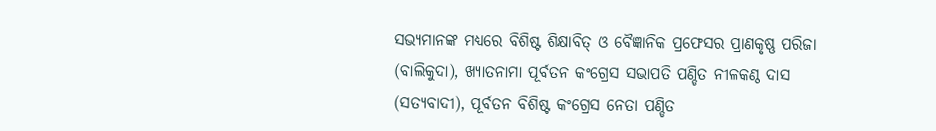ସଭ୍ୟମାନଙ୍କ ମଧ୍ୟରେ ବିଶିଷ୍ଟ ଶିକ୍ଷାବିତ୍‍ ଓ ବୈଜ୍ଞାନିକ ପ୍ରଫେସର ପ୍ରାଣକୃଷ୍ଣ ପରିଜା (ବାଲିକୁଦା), ଖ୍ୟାତନାମା ପୂର୍ବତନ କଂଗ୍ରେସ ସଭାପତି ପଣ୍ଡିତ ନୀଳକଣ୍ଠ ଦାସ (ସତ୍ୟବାଦୀ), ପୂର୍ବତନ ବିଶିଷ୍ଟ କଂଗ୍ରେସ ନେତା ପଣ୍ଡିତ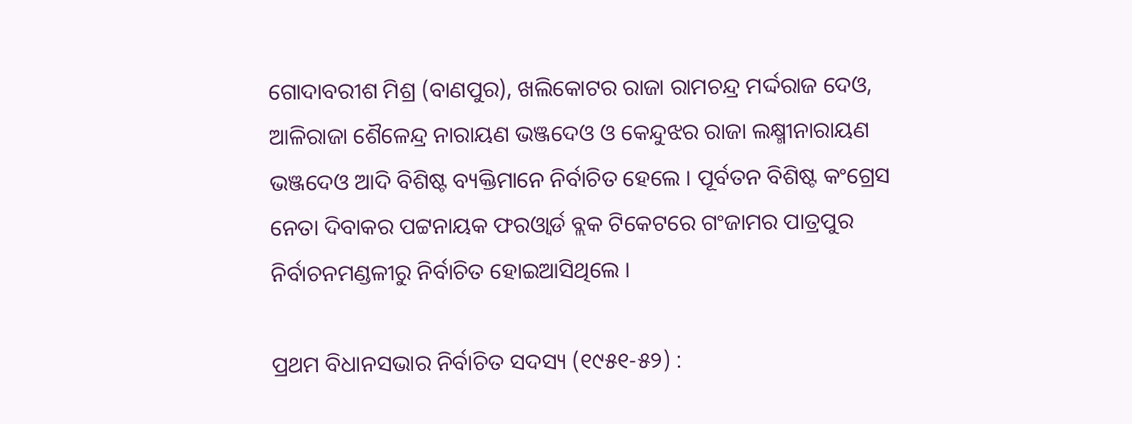ଗୋଦାବରୀଶ ମିଶ୍ର (ବାଣପୁର), ଖଲିକୋଟର ରାଜା ରାମଚନ୍ଦ୍ର ମର୍ଦ୍ଦରାଜ ଦେଓ, ଆଳିରାଜା ଶୈଳେନ୍ଦ୍ର ନାରାୟଣ ଭଞ୍ଜଦେଓ ଓ କେନ୍ଦୁଝର ରାଜା ଲକ୍ଷ୍ମୀନାରାୟଣ ଭଞ୍ଜଦେଓ ଆଦି ବିଶିଷ୍ଟ ବ୍ୟକ୍ତିମାନେ ନିର୍ବାଚିତ ହେଲେ । ପୂର୍ବତନ ବିଶିଷ୍ଟ କଂଗ୍ରେସ ନେତା ଦିବାକର ପଟ୍ଟନାୟକ ଫରଓ୍ୱାର୍ଡ ବ୍ଲକ ଟିକେଟରେ ଗଂଜାମର ପାତ୍ରପୁର ନିର୍ବାଚନମଣ୍ଡଳୀରୁ ନିର୍ବାଚିତ ହୋଇଆସିଥିଲେ ।

ପ୍ରଥମ ବିଧାନସଭାର ନିର୍ବାଚିତ ସଦସ୍ୟ (୧୯୫୧-୫୨) :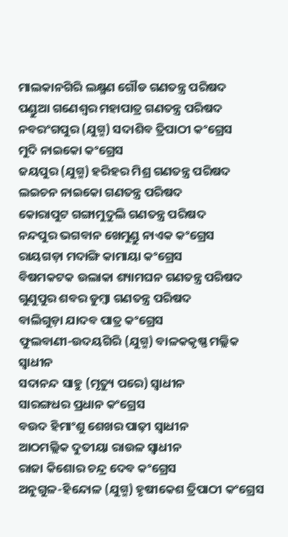ମାଲକାନଗିରି ଲକ୍ଷ୍ମଣ ଗୌଡ ଗଣତନ୍ତ୍ର ପରିଷଦ
ପଣ୍ଡୁଆ ଗଣେଶ୍ୱର ମହାପାତ୍ର ଗଣତନ୍ତ୍ର ପରିଷଦ
ନବରଂଗପୁର (ଯୁଗ୍ମ) ସଦାଶିବ ତ୍ରିପାଠୀ କଂଗ୍ରେସ
ମୁଦି ନାଇକୋ କଂଗ୍ରେସ
ଜୟପୁର (ଯୁଗ୍ମ) ହରିହର ମିଶ୍ର ଗଣତନ୍ତ୍ର ପରିଷଦ
ଲଇଚନ ନାଇକୋ ଗଣତନ୍ତ୍ର ପରିଷଦ
କୋରାପୁଟ ଗଙ୍ଗାମୁଦୁଲି ଗଣତନ୍ତ୍ର ପରିଷଦ
ନନ୍ଦପୁର ଭଗବାନ ଖେମୁଣ୍ଡୁ ନାଏକ କଂଗ୍ରେସ
ରାୟଗଡ଼ା ମଦାଙ୍ଗି କାମାୟା କଂଗ୍ରେସ
ବିଷମକଟକ ଉଲାକା ଶ୍ୟାମଘନ ଗଣତନ୍ତ୍ର ପରିଷଦ
ଗୁଣୁପୁର ଶବର ଡୁମ୍ବା ଗଣତନ୍ତ୍ର ପରିଷଦ
ବାଲିଗୁଡ଼ା ଯାଦବ ପାତ୍ର କଂଗ୍ରେସ
ଫୁଲବାଣୀ-ଉଦୟଗିରି (ଯୁଗ୍ମ) ବାଳକକୃଷ୍ଣ ମଲ୍ଲିକ ସ୍ୱାଧୀନ
ସଦାନନ୍ଦ ସାହୁ (ମୃତ୍ୟୁ ପରେ) ସ୍ୱାଧୀନ
ସାରଙ୍ଗଧର ପ୍ରଧାନ କଂଗ୍ରେସ
ବଉଦ ହିମାଂଶୁ ଶେଖର ପାଢ଼ୀ ସ୍ୱାଧୀନ
ଆଠମଲ୍ଲିକ ଦୁତୀୟା ରାଉଳ ସ୍ୱାଧୀନ
ରାଜା କିଶୋର ଚନ୍ଦ୍ର ଦେବ କଂଗ୍ରେସ
ଅନୁଗୁଳ-ହିନ୍ଦୋଳ (ଯୁଗ୍ମ) ହୃଷୀକେଶ ତ୍ରିପାଠୀ କଂଗ୍ରେସ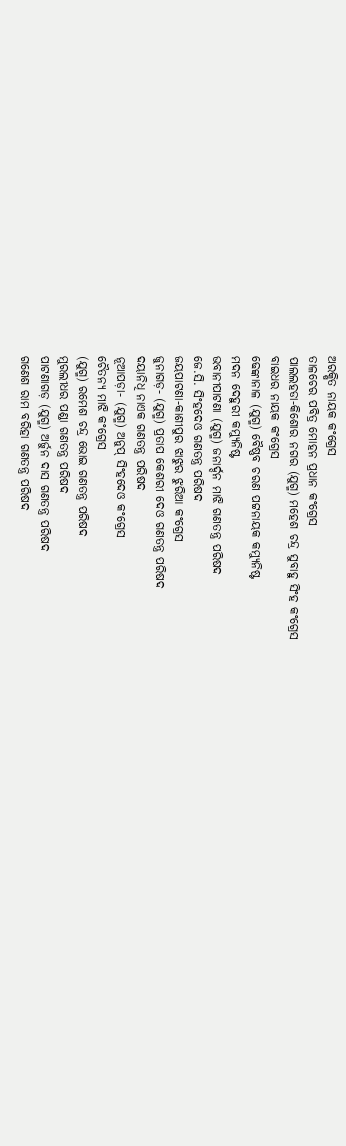ଅରକ୍ଷିତ ନାୟକ କଂଗ୍ରେସ
ତାଳଚେର ପବିତ୍ର ମୋହନ ପ୍ରଧାନ କଂଗ୍ରେସ
ପାଲଲହଡା-କିଶୋର ନଗର (ଯୁଗ୍ମ) ମହେଶ ଚନ୍ଦ୍ର ସୁବାହୁ ସିଂହ କଂଗ୍ରେସ
ବାଇଧର ନାୟକ କଂଗ୍ରେସ
ଢେଙ୍କାନାଳ (ଯୁଗ୍ମ) ବୈଷ୍ଣବ ଚରଣ ପଟ୍ଟନାୟକ କମ୍ୟୁନିଷ୍ଟ
ମଦନ ଦେହୁରୀ କମ୍ୟୁନିଷ୍ଟ
ଭବାନୀପାଟଣା (ଯୁଗ୍ମ) ଜନାର୍ଦ୍ଦନ ମାଝି ଗଣତନ୍ତ୍ର ପରିଷଦ
ଜେ.ସି. ସିଂହଦେଓ ଗଣତନ୍ତ୍ର ପରିଷଦ
ଜୟପାଟଣା-କାଶୀପୁର ଝାଝୁର ଝୁରିଆ କଂଗ୍ରେସ
ଜୁନାଗଡ଼- (ଯୁଗ୍ମ) ପ୍ରତାପ କେଶରୀ ଦେଓ ଗଣତନ୍ତ୍ର ପରିଷଦ
ଦୟାନିଧି ନାଏକ ଗଣତନ୍ତ୍ର ପରିଷଦ
ନୂଆପଡ଼ା- (ଯୁଗ୍ମ) ଅନୁପ୍‍ ସିଂହଦେଓ କଂଗ୍ରେସ
ଚୈତନ୍ୟ ମାଝି କଂଗ୍ରେସ
(ଯୁଗ୍ମ) ରମେଶ ଚନ୍ଦ୍ର ଭୋଇ ଗଣତନ୍ତ୍ର ପରିଷଦ
ମୁରଲୀଧର ପଣ୍ଡା ଗଣତନ୍ତ୍ର ପରିଷଦ
ପାଟଣାଗଡ଼ (ଯୁଗ୍ମ) ଅର୍ଜୁନ ଦାସ ଗଣତନ୍ତ୍ର ପରିଷଦ
ଗଣେଶ ରାମ ବରିହା ଗଣତନ୍ତ୍ର ପରିଷଦ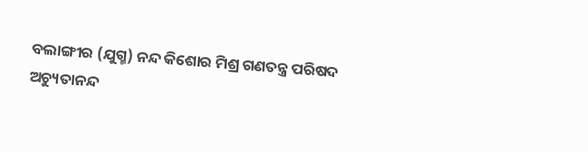ବଲାଙ୍ଗୀର (ଯୁଗ୍ମ) ନନ୍ଦ କିଶୋର ମିଶ୍ର ଗଣତନ୍ତ୍ର ପରିଷଦ
ଅଚ୍ୟୁତାନନ୍ଦ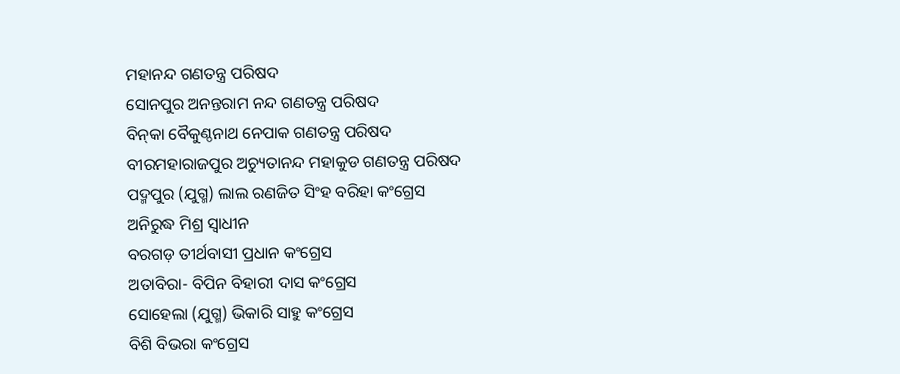ମହାନନ୍ଦ ଗଣତନ୍ତ୍ର ପରିଷଦ
ସୋନପୁର ଅନନ୍ତରାମ ନନ୍ଦ ଗଣତନ୍ତ୍ର ପରିଷଦ
ବିନ୍‍କା ବୈକୁଣ୍ଠନାଥ ନେପାକ ଗଣତନ୍ତ୍ର ପରିଷଦ
ବୀରମହାରାଜପୁର ଅଚ୍ୟୁତାନନ୍ଦ ମହାକୁଡ ଗଣତନ୍ତ୍ର ପରିଷଦ
ପଦ୍ମପୁର (ଯୁଗ୍ମ) ଲାଲ ରଣଜିତ ସିଂହ ବରିହା କଂଗ୍ରେସ
ଅନିରୁଦ୍ଧ ମିଶ୍ର ସ୍ୱାଧୀନ
ବରଗଡ଼ ତୀର୍ଥବାସୀ ପ୍ରଧାନ କଂଗ୍ରେସ
ଅତାବିରା- ବିପିନ ବିହାରୀ ଦାସ କଂଗ୍ରେସ
ସୋହେଲା (ଯୁଗ୍ମ) ଭିକାରି ସାହୁ କଂଗ୍ରେସ
ବିଶି ବିଭରା କଂଗ୍ରେସ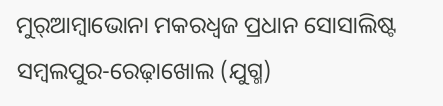ମୁର୍‍ଆମ୍ବାଭୋନା ମକରଧ୍ୱଜ ପ୍ରଧାନ ସୋସାଲିଷ୍ଟ
ସମ୍ବଲପୁର-ରେଢ଼ାଖୋଲ (ଯୁଗ୍ମ)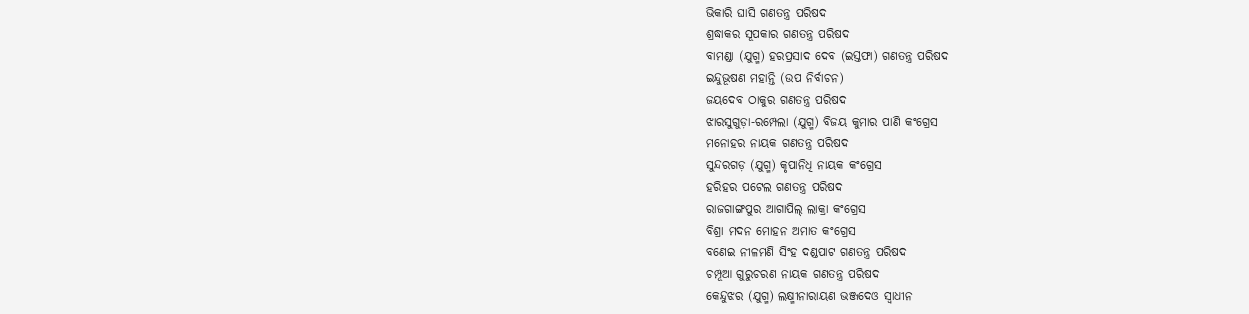ଭିକାରି ଘାସି ଗଣତନ୍ତ୍ର ପରିଷଦ
ଶ୍ରଦ୍ଧାକର ସୂପକାର ଗଣତନ୍ତ୍ର ପରିଷଦ
ବାମଣ୍ଡା (ଯୁଗ୍ମ) ହରପ୍ରସାଦ ଦେବ (ଇସ୍ତଫା) ଗଣତନ୍ତ୍ର ପରିଷଦ
ଇନ୍ଦୁଭୂଷଣ ମହାନ୍ତି (ଉପ ନିର୍ବାଚନ)
ଜୟଦେବ ଠାକୁର ଗଣତନ୍ତ୍ର ପରିଷଦ
ଝାରସୁଗୁଡ଼ା-ରମ୍ପେଲା (ଯୁଗ୍ମ) ବିଜୟ କୁମାର ପାଣି କଂଗ୍ରେସ
ମନୋହର ନାୟକ ଗଣତନ୍ତ୍ର ପରିଷଦ
ସୁନ୍ଦରଗଡ଼ (ଯୁଗ୍ମ) କୃପାନିଧି ନାୟକ କଂଗ୍ରେସ
ହରିହର ପଟେଲ ଗଣତନ୍ତ୍ର ପରିଷଦ
ରାଜଗାଙ୍ଗପୁର ଆଗାପିଲ୍‍ ଲାକ୍ରା କଂଗ୍ରେସ
ବିଶ୍ରା ମଦନ ମୋହନ ଅମାତ କଂଗ୍ରେସ
ବଣେଇ ନୀଳମଣି ସିଂହ ଦଣ୍ଡପାଟ ଗଣତନ୍ତ୍ର ପରିଷଦ
ଚମ୍ପୂଆ ଗୁରୁଚରଣ ନାୟକ ଗଣତନ୍ତ୍ର ପରିଷଦ
କେନ୍ଦୁଝର (ଯୁଗ୍ମ) ଲକ୍ଷ୍ମୀନାରାୟଣ ଭଞ୍ଜଦେଓ ସ୍ୱାଧୀନ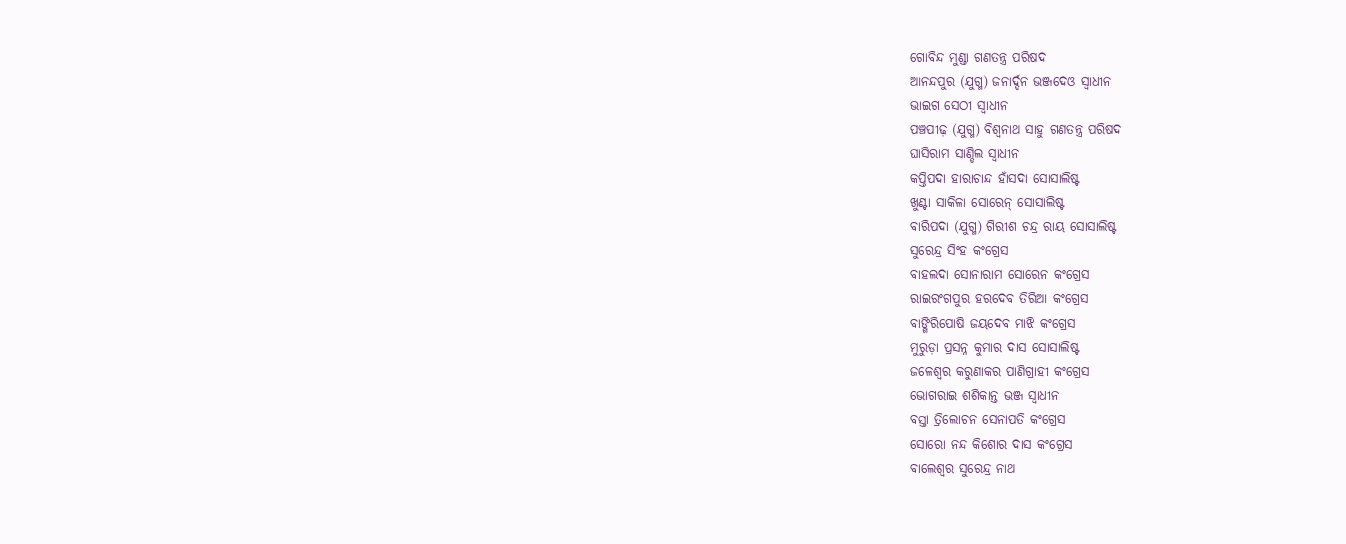ଗୋବିନ୍ଦ ମୁଣ୍ଡା ଗଣତନ୍ତ୍ର ପରିଷଦ
ଆନନ୍ଦପୁର (ଯୁଗ୍ମ) ଜନାର୍ଦ୍ଦନ ଭଞ୍ଜଦେଓ ସ୍ୱାଧୀନ
ଭାଇଗ ସେଠୀ ସ୍ୱାଧୀନ
ପଞ୍ଚପୀଢ଼ (ଯୁଗ୍ମ) ବିଶ୍ୱନାଥ ସାହୁ ଗଣତନ୍ତ୍ର ପରିଷଦ
ଘାସିରାମ ସାଣ୍ଡିଲ ସ୍ୱାଧୀନ
କପ୍ତିପଦା ହାରାଚାନ୍ଦ ହାଁସଦା ସୋସାଲିଷ୍ଟ
ଖୁଣ୍ଟା ସାକିଳା ସୋରେନ୍‍ ସୋସାଲିଷ୍ଟ
ବାରିପଦା (ଯୁଗ୍ମ) ଗିରୀଶ ଚନ୍ଦ୍ର ରାୟ ସୋସାଲିଷ୍ଟ
ସୁରେନ୍ଦ୍ର ସିଂହ କଂଗ୍ରେସ
ବାହଲଦା ସୋନାରାମ ସୋରେନ କଂଗ୍ରେସ
ରାଇରଂଗପୁର ହରଦେବ ତିରିଆ କଂଗ୍ରେସ
ବାଙ୍ଗିରିପୋଷି ଜୟଦେବ ମାଝି କଂଗ୍ରେସ
ମୁରୁଡ଼ା ପ୍ରସନ୍ନ କୁମାର ଦାସ ସୋସାଲିଷ୍ଟ
ଜଳେଶ୍ୱର କରୁଣାକର ପାଣିଗ୍ରାହୀ କଂଗ୍ରେସ
ଭୋଗରାଇ ଶଶିକାନ୍ତ ଭଞ୍ଜ ସ୍ୱାଧୀନ
ବସ୍ତା ତ୍ରିଲୋଚନ ସେନାପତି କଂଗ୍ରେସ
ସୋରୋ ନନ୍ଦ କିଶୋର ଦାସ କଂଗ୍ରେସ
ବାଲେଶ୍ୱର ସୁରେନ୍ଦ୍ର ନାଥ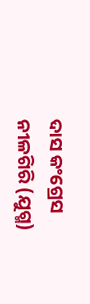ଦାସ କଂଗ୍ରେସ
ନୀଳଗିରି (ଯୁଗ୍ମ)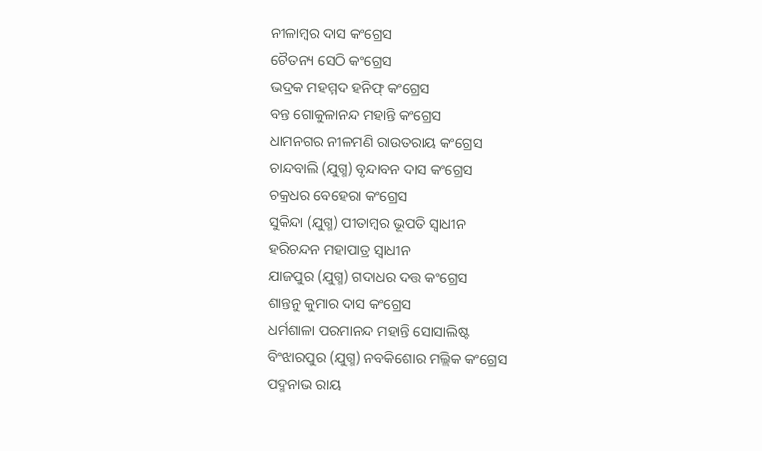ନୀଳାମ୍ବର ଦାସ କଂଗ୍ରେସ
ଚୈତନ୍ୟ ସେଠି କଂଗ୍ରେସ
ଭଦ୍ରକ ମହମ୍ମଦ ହନିଫ୍‍ କଂଗ୍ରେସ
ବନ୍ତ ଗୋକୁଳାନନ୍ଦ ମହାନ୍ତି କଂଗ୍ରେସ
ଧାମନଗର ନୀଳମଣି ରାଉତରାୟ କଂଗ୍ରେସ
ଚାନ୍ଦବାଲି (ଯୁଗ୍ମ) ବୃନ୍ଦାବନ ଦାସ କଂଗ୍ରେସ
ଚକ୍ରଧର ବେହେରା କଂଗ୍ରେସ
ସୁକିନ୍ଦା (ଯୁଗ୍ମ) ପୀତାମ୍ବର ଭୂପତି ସ୍ୱାଧୀନ
ହରିଚନ୍ଦନ ମହାପାତ୍ର ସ୍ୱାଧୀନ
ଯାଜପୁର (ଯୁଗ୍ମ) ଗଦାଧର ଦତ୍ତ କଂଗ୍ରେସ
ଶାନ୍ତନୁ କୁମାର ଦାସ କଂଗ୍ରେସ
ଧର୍ମଶାଳା ପରମାନନ୍ଦ ମହାନ୍ତି ସୋସାଲିଷ୍ଟ
ବିଂଝାରପୁର (ଯୁଗ୍ମ) ନବକିଶୋର ମଲ୍ଲିକ କଂଗ୍ରେସ
ପଦ୍ମନାଭ ରାୟ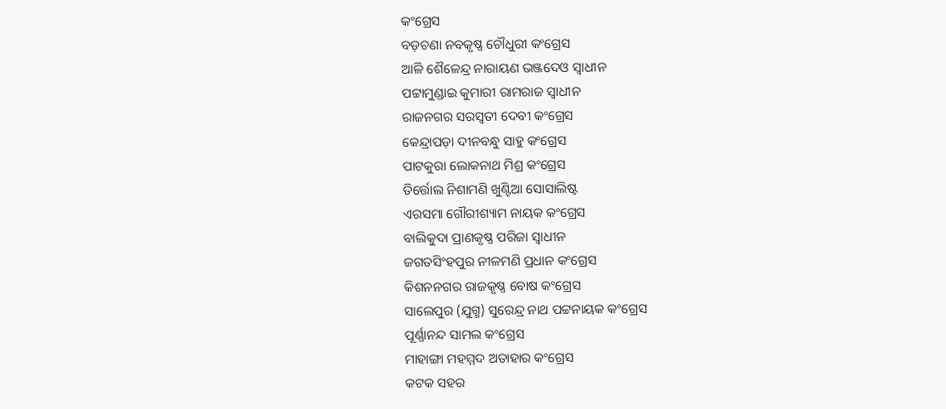କଂଗ୍ରେସ
ବଡ଼ଚଣା ନବକୃଷ୍ଣ ଚୌଧୁରୀ କଂଗ୍ରେସ
ଆଳି ଶୈଳେନ୍ଦ୍ର ନାରାୟଣ ଭଞ୍ଜଦେଓ ସ୍ୱାଧୀନ
ପଟ୍ଟାମୁଣ୍ଡାଇ କୁମାରୀ ରାମରାଜ ସ୍ୱାଧୀନ
ରାଜନଗର ସରସ୍ୱତୀ ଦେବୀ କଂଗ୍ରେସ
କେନ୍ଦ୍ରାପଡ଼ା ଦୀନବନ୍ଧୁ ସାହୁ କଂଗ୍ରେସ
ପାଟକୁରା ଲୋକନାଥ ମିଶ୍ର କଂଗ୍ରେସ
ତିର୍ତ୍ତୋଲ ନିଶାମଣି ଖୁଣ୍ଟିଆ ସୋସାଲିଷ୍ଟ
ଏରସମା ଗୌରୀଶ୍ୟାମ ନାୟକ କଂଗ୍ରେସ
ବାଲିକୁଦା ପ୍ରାଣକୃଷ୍ଣ ପରିଜା ସ୍ୱାଧୀନ
ଜଗତସିଂହପୁର ନୀଳମଣି ପ୍ରଧାନ କଂଗ୍ରେସ
କିଶନନଗର ରାଜକୃଷ୍ଣ ବୋଷ କଂଗ୍ରେସ
ସାଲେପୁର (ଯୁଗ୍ମ) ସୁରେନ୍ଦ୍ର ନାଥ ପଟ୍ଟନାୟକ କଂଗ୍ରେସ
ପୂର୍ଣ୍ଣାନନ୍ଦ ସାମଲ କଂଗ୍ରେସ
ମାହାଙ୍ଗା ମହମ୍ମଦ ଅତାହାର କଂଗ୍ରେସ
କଟକ ସହର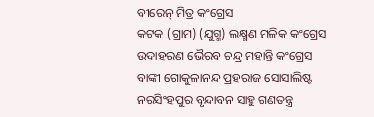ବୀରେନ୍‍ ମିତ୍ର କଂଗ୍ରେସ
କଟକ (ଗ୍ରାମ) (ଯୁଗ୍ମ) ଲକ୍ଷ୍ମଣ ମଳିକ କଂଗ୍ରେସ
ଉଦାହରଣ ଭୈରବ ଚନ୍ଦ୍ର ମହାନ୍ତି କଂଗ୍ରେସ
ବାଙ୍କୀ ଗୋକୁଳାନନ୍ଦ ପ୍ରହରାଜ ସୋସାଲିଷ୍ଟ
ନରସିଂହପୁର ବୃନ୍ଦାବନ ସାହୁ ଗଣତନ୍ତ୍ର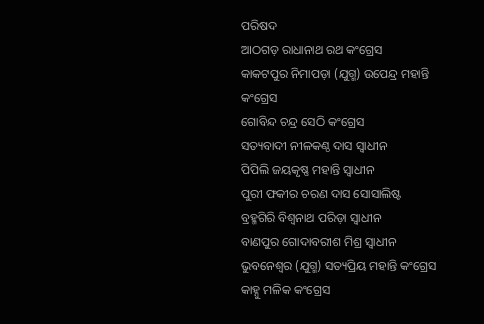ପରିଷଦ
ଆଠଗଡ଼ ରାଧାନାଥ ରଥ କଂଗ୍ରେସ
କାକଟପୁର ନିମାପଡ଼ା (ଯୁଗ୍ମ) ଉପେନ୍ଦ୍ର ମହାନ୍ତି କଂଗ୍ରେସ
ଗୋବିନ୍ଦ ଚନ୍ଦ୍ର ସେଠି କଂଗ୍ରେସ
ସତ୍ୟବାଦୀ ନୀଳକଣ୍ଠ ଦାସ ସ୍ୱାଧୀନ
ପିପିଲି ଜୟକୃଷ୍ଣ ମହାନ୍ତି ସ୍ୱାଧୀନ
ପୁରୀ ଫକୀର ଚରଣ ଦାସ ସୋସାଲିଷ୍ଟ
ବ୍ରହ୍ମଗିରି ବିଶ୍ୱନାଥ ପରିଡ଼ା ସ୍ୱାଧୀନ
ବାଣପୁର ଗୋଦାବରୀଶ ମିଶ୍ର ସ୍ୱାଧୀନ
ଭୁବନେଶ୍ୱର (ଯୁଗ୍ମ) ସତ୍ୟପ୍ରିୟ ମହାନ୍ତି କଂଗ୍ରେସ
କାହ୍ନୁ ମଳିକ କଂଗ୍ରେସ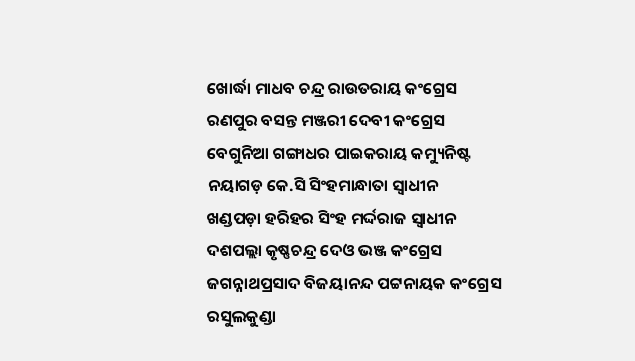ଖୋର୍ଦ୍ଧା ମାଧବ ଚନ୍ଦ୍ର ରାଉତରାୟ କଂଗ୍ରେସ
ରଣପୁର ବସନ୍ତ ମଞ୍ଜରୀ ଦେବୀ କଂଗ୍ରେସ
ବେଗୁନିଆ ଗଙ୍ଗାଧର ପାଇକରାୟ କମ୍ୟୁନିଷ୍ଟ
ନୟାଗଡ଼ କେ.ସି ସିଂହମାନ୍ଧାତା ସ୍ୱାଧୀନ
ଖଣ୍ଡପଡ଼ା ହରିହର ସିଂହ ମର୍ଦ୍ଦରାଜ ସ୍ୱାଧୀନ
ଦଶପଲ୍ଲା କୃଷ୍ଣଚନ୍ଦ୍ର ଦେଓ ଭଞ୍ଜ କଂଗ୍ରେସ
ଜଗନ୍ନାଥପ୍ରସାଦ ବିଜୟାନନ୍ଦ ପଟ୍ଟନାୟକ କଂଗ୍ରେସ
ରସୁଲକୁଣ୍ଡା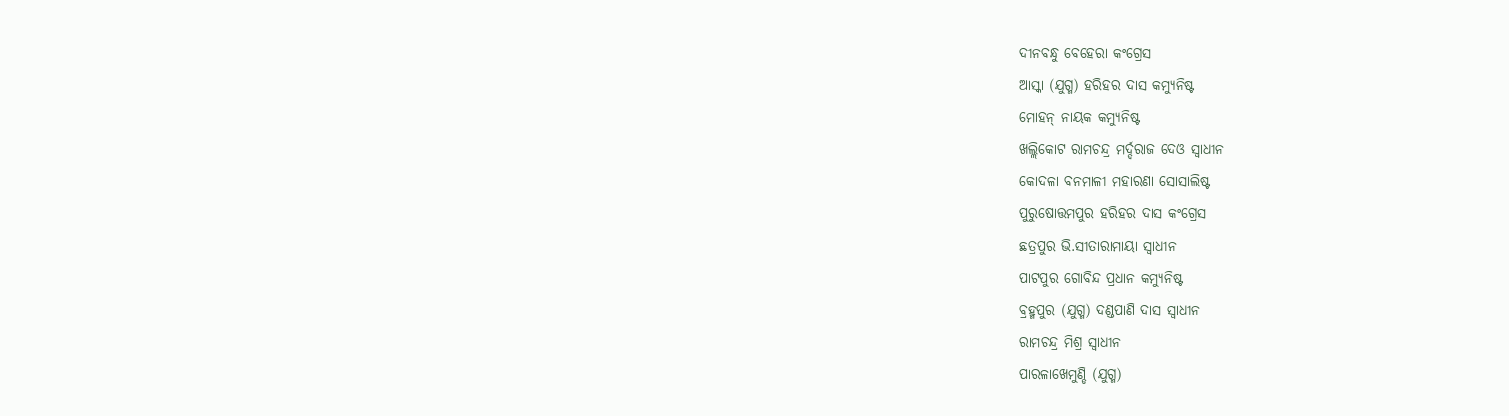ଦୀନବନ୍ଧୁ ବେହେରା କଂଗ୍ରେସ
ଆସ୍କା (ଯୁଗ୍ମ) ହରିହର ଦାସ କମ୍ୟୁନିଷ୍ଟ
ମୋହନ୍‍ ନାୟକ କମ୍ୟୁନିଷ୍ଟ
ଖଲ୍ଲିକୋଟ ରାମଚନ୍ଦ୍ର ମର୍ଦ୍ଦରାଜ ଦେଓ ସ୍ୱାଧୀନ
କୋଦଳା ବନମାଳୀ ମହାରଣା ସୋସାଲିଷ୍ଟ
ପୁରୁଷୋତ୍ତମପୁର ହରିହର ଦାସ କଂଗ୍ରେସ
ଛତ୍ରପୁର ଭି.ସୀତାରାମାୟା ସ୍ୱାଧୀନ
ପାଟପୁର ଗୋବିନ୍ଦ ପ୍ରଧାନ କମ୍ୟୁନିଷ୍ଟ
ବ୍ରହ୍ମପୁର (ଯୁଗ୍ମ) ଦଣ୍ଡପାଣି ଦାସ ସ୍ୱାଧୀନ
ରାମଚନ୍ଦ୍ର ମିଶ୍ର ସ୍ୱାଧୀନ
ପାରଳାଖେମୁଣ୍ଡି (ଯୁଗ୍ମ)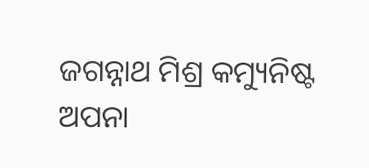ଜଗନ୍ନାଥ ମିଶ୍ର କମ୍ୟୁନିଷ୍ଟ
ଅପନା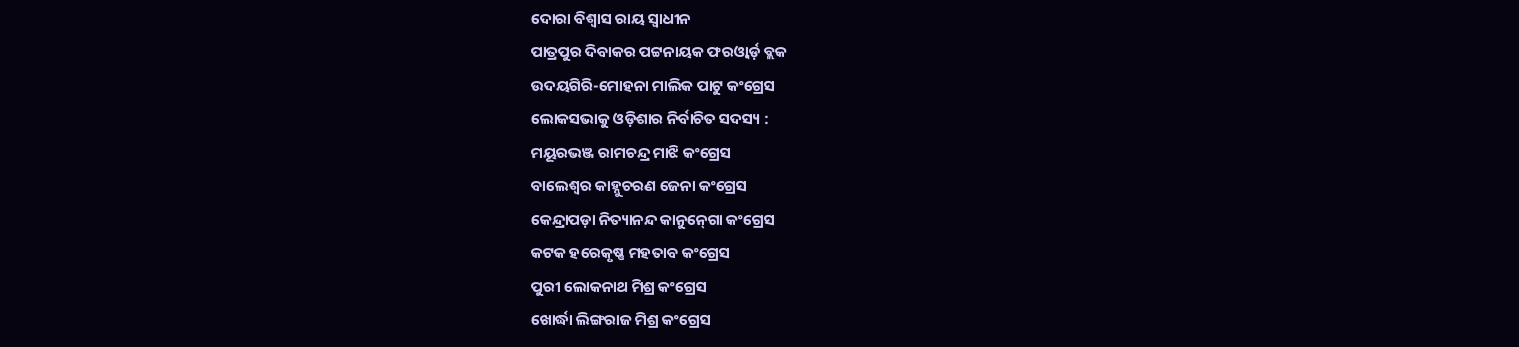ଦୋରା ବିଶ୍ୱାସ ରାୟ ସ୍ୱାଧୀନ
ପାତ୍ରପୁର ଦିବାକର ପଟ୍ଟନାୟକ ଫରଓ୍ୱାର୍ଡ଼ ବ୍ଲକ
ଉଦୟଗିରି-ମୋହନା ମାଲିକ ପାଟୁ କଂଗ୍ରେସ
ଲୋକସଭାକୁ ଓଡ଼ିଶାର ନିର୍ବାଚିତ ସଦସ୍ୟ :
ମୟୂରଭଞ୍ଜ ରାମଚନ୍ଦ୍ର ମାଝି କଂଗ୍ରେସ
ବାଲେଶ୍ୱର କାହ୍ନୁଚରଣ ଜେନା କଂଗ୍ରେସ
କେନ୍ଦ୍ରାପଡ଼ା ନିତ୍ୟାନନ୍ଦ କାନୁନ୍‍ଗୋ କଂଗ୍ରେସ
କଟକ ହରେକୃଷ୍ଣ ମହତାବ କଂଗ୍ରେସ
ପୁରୀ ଲୋକନାଥ ମିଶ୍ର କଂଗ୍ରେସ
ଖୋର୍ଦ୍ଧା ଲିଙ୍ଗରାଜ ମିଶ୍ର କଂଗ୍ରେସ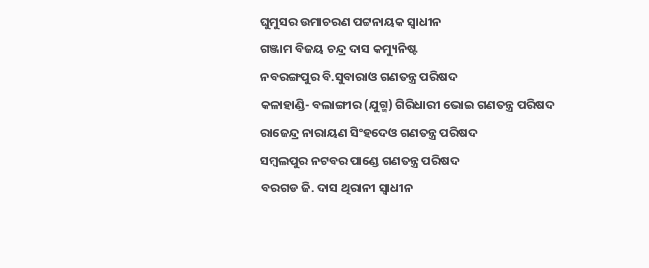ଘୁମୁସର ଉମାଚରଣ ପଟ୍ଟନାୟକ ସ୍ୱାଧୀନ
ଗଞ୍ଜାମ ବିଜୟ ଚନ୍ଦ୍ର ଦାସ କମ୍ୟୁନିଷ୍ଟ
ନବରଙ୍ଗପୁର ବି.ସୁବାରାଓ ଗଣତନ୍ତ୍ର ପରିଷଦ
କଳାହାଣ୍ଡି- ବଲାଙ୍ଗୀର (ଯୁଗ୍ମ) ଗିରିଧାରୀ ଭୋଇ ଗଣତନ୍ତ୍ର ପରିଷଦ
ରାଜେନ୍ଦ୍ର ନାରାୟଣ ସିଂହଦେଓ ଗଣତନ୍ତ୍ର ପରିଷଦ
ସମ୍ବଲପୁର ନଟବର ପାଣ୍ଡେ ଗଣତନ୍ତ୍ର ପରିଷଦ
ବରଗଡ ଜି. ଦାସ ଥିରାନୀ ସ୍ୱାଧୀନ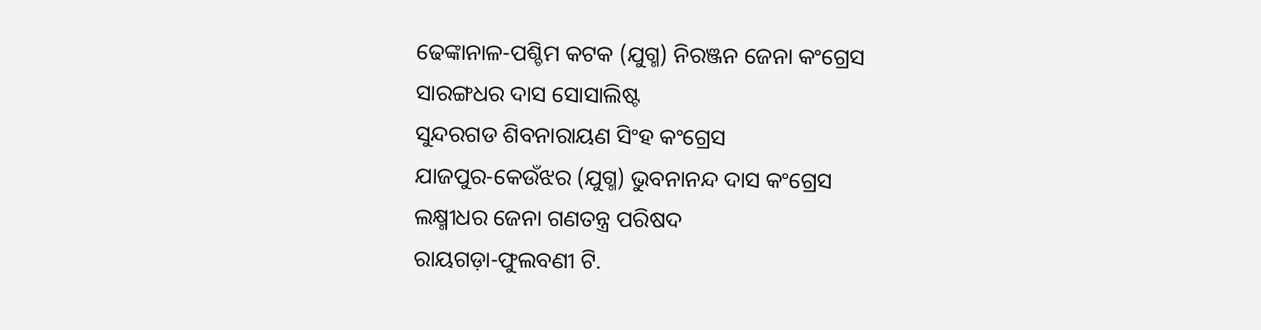ଢେଙ୍କାନାଳ-ପଶ୍ଚିମ କଟକ (ଯୁଗ୍ମ) ନିରଞ୍ଜନ ଜେନା କଂଗ୍ରେସ
ସାରଙ୍ଗଧର ଦାସ ସୋସାଲିଷ୍ଟ
ସୁନ୍ଦରଗଡ ଶିବନାରାୟଣ ସିଂହ କଂଗ୍ରେସ
ଯାଜପୁର-କେଉଁଝର (ଯୁଗ୍ମ) ଭୁବନାନନ୍ଦ ଦାସ କଂଗ୍ରେସ
ଲକ୍ଷ୍ମୀଧର ଜେନା ଗଣତନ୍ତ୍ର ପରିଷଦ
ରାୟଗଡ଼ା-ଫୁଲବଣୀ ଟି.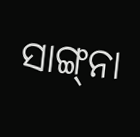ସାଙ୍ଗ୍‍ନା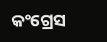କଂଗ୍ରେସ